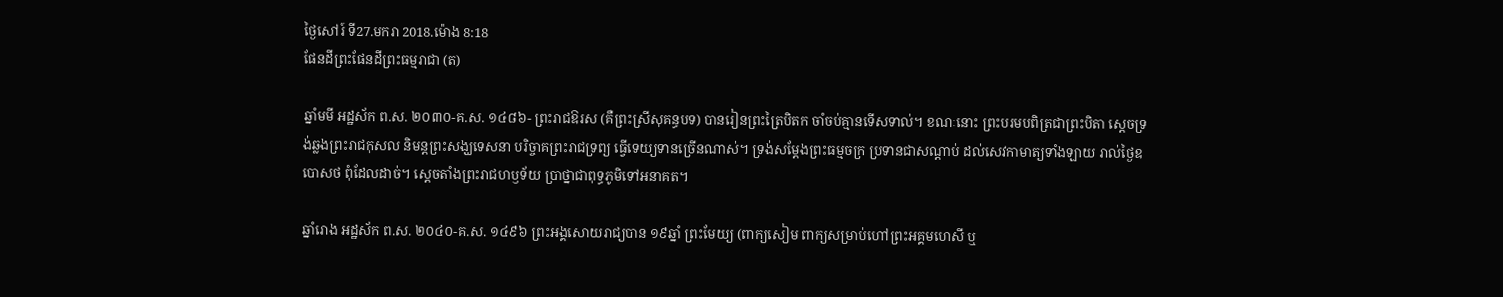ថ្ងៃសៅរ៍ ទី27.មករា 2018.ម៉ោង 8:18
ផែនដីព្រះផែនដីព្រះធម្មរាជា (ត)

ឆ្នាំមមី អដ្ឋស័ក ព.ស. ២០៣០-គ.ស. ១៤៨៦- ព្រះរាជឱរស (គឺព្រះស្រីសុគន្ធបទ) បានរៀនព្រះត្រៃបិតក ចាំចប់គ្មានទើសទាល់។ ខណៈនោះ ព្រះបរមបពិត្រជាព្រះបិតា ស្ដេចទ្រង់ឆ្លងព្រះរាជកុសល និមន្តព្រះសង្ឃទេសនា បរិច្ចាគព្រះរាជទ្រព្យ ធ្វើទេយ្យទានច្រើនណាស់។ ទ្រង់សម្ដែងព្រះធម្មចក្រ ប្រទានជាសណ្ដាប់ ដល់សេវកាមាត្យទាំងឡាយ រាល់ថ្ងៃឧបោសថ ពុំដែលដាច់។ ស្ដេចតាំងព្រះរាជហឫទ័យ ប្រាថ្នាជាពុទ្ធភូមិទៅអនាគត។

ឆ្នាំរោង អដ្ឋស័ក ព.ស. ២០៤០-គ.ស. ១៤៩៦ ព្រះអង្គសោយរាជ្យបាន ១៩ឆ្នាំ ព្រះមែយ្យ (ពាក្យសៀម ពាក្យសម្រាប់ហៅព្រះអគ្គមហេសី ឬ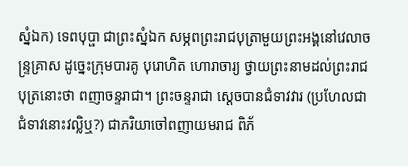ស្នំឯក) ទេពបុប្ផា ជាព្រះស្នំឯក សម្ភពព្រះរាជបុត្រាមួយព្រះអង្គនៅវេលាចន្ទ្រគ្រាស ដូច្នេះក្រុមបារគូ បុរោហិត ហោរាចារ្យ ថ្វាយព្រះនាមដល់ព្រះរាជបុត្រនោះថា ពញាចន្ទរាជា។ ព្រះចន្ទរាជា ស្ដេចបានជំទាវវារ (ប្រហែលជាជំទាវនោះវល្លិឬ?) ជាភរិយាចៅពញាយមរាជ ពិភ័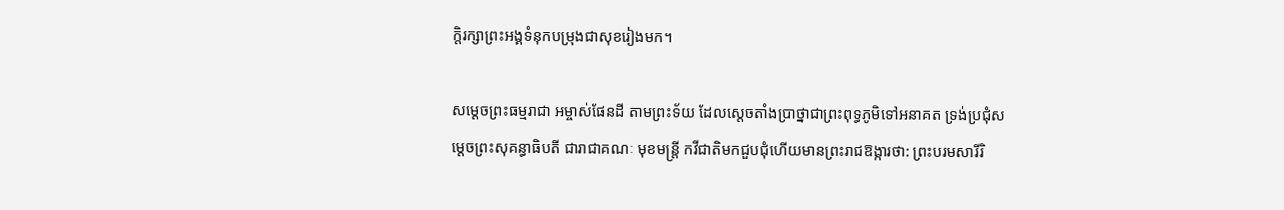ក្ដិរក្សាព្រះអង្គទំនុកបម្រុងជាសុខរៀងមក។

សម្ដេចព្រះធម្មរាជា អម្ចាស់ផែនដី តាមព្រះទ័យ ដែលស្ដេចតាំងប្រាថ្នាជាព្រះពុទ្ធភូមិទៅអនាគត ទ្រង់ប្រជុំសម្ដេចព្រះសុគន្ធាធិបតី ជារាជាគណៈ មុខមន្ត្រី កវីជាតិមកជួបជុំហើយមានព្រះរាជឱង្ការថា: ព្រះបរមសារីរិ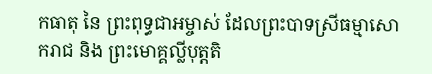កធាតុ នៃ ព្រះពុទ្ធជាអម្ចាស់ ដែលព្រះបាទស្រីធម្មាសោករាជ និង ព្រះមោគ្គល្លីបុត្តតិ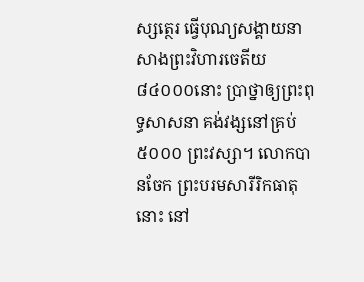ស្សត្ថេរ ធ្វើបុណ្យសង្គាយនាសាងព្រះវិហារចេតីយ ៨៤០០០នោះ ប្រាថ្នាឲ្យព្រះពុទ្ធសាសនា គង់វង្សនៅគ្រប់ ៥០០០ ព្រះវស្សា។ លោកបានចែក ព្រះបរមសារីរិកធាតុនោះ នៅ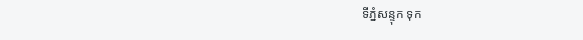ទីភ្នំសន្ទុក ទុក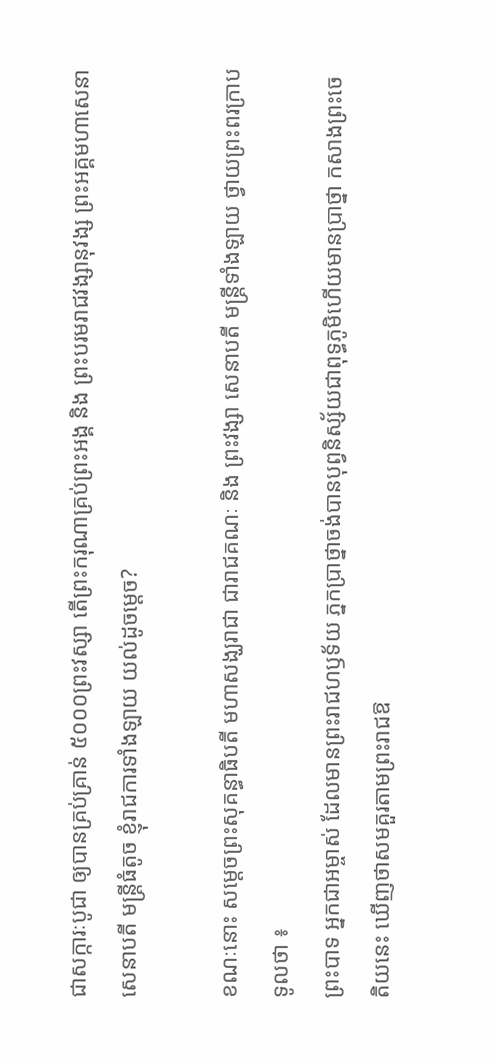ជាសក្ការៈបូជា ឲ្យបានគ្រប់គ្រាន់ ៥០០០ព្រះវស្សា តើព្រះករុណាគ្រប់ព្រះអង្គ និង ព្រះបរមរាជវង្សានុវង្ស ព្រះអគ្គមហាសេនា សេនាបតី មន្ត្រីធំតូច ខ្ញុំរាជការទាំងឡាយ យល់ដូចម្ដេច?

ខណៈនោះ សម្ដេចព្រះសុគន្ធាធិបតី មហាសង្ឃរាជា ជារាជគណៈ និង ព្រះវង្សា សេនាបតី មន្ត្រីទាំងឡាយ ថ្វាយព្រះពរក្រាបទូលថា ៖
ព្រះបាទ អ្នកជាអម្ចាស់ ដែលមានព្រះរាជហឫទ័យ ភ្នកប្រាថ្នាចង់បានបុព្វនិស្ស័យជាពុទ្ធភូមិហើយមានប្រាថ្នា កសាងព្រះចេតិយនេះ ឃើញថាសមគួរតាមព្រះរាជឱ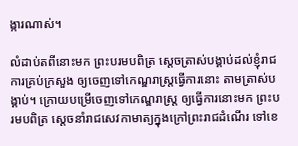ង្ការណាស់។

លំដាប់តពីនោះមក ព្រះបរមបពិត្រ ស្ដេចត្រាស់បង្គាប់ដល់ខ្ញុំរាជការគ្រប់ក្រសួង ឲ្យចេញទៅកេណ្ឌរាស្ត្រធ្វើការនោះ តាមត្រាស់បង្គាប់។ ក្រោយបម្រើចេញទៅកេណ្ឌរាស្ត្រ ឲ្យធ្វើការនោះមក ព្រះបរមបពិត្រ ស្ដេចនាំរាជសេវកាមាត្យក្នុងក្រៅព្រះរាជដំណើរ ទៅខេ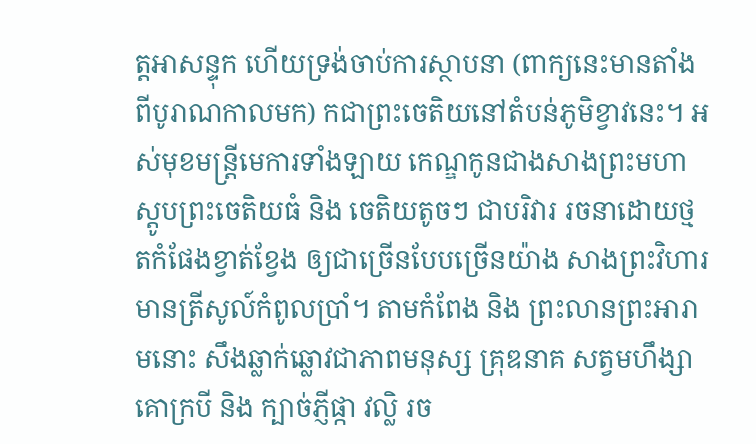ត្តអាសន្ទុក ហើយទ្រង់ចាប់ការស្ថាបនា (ពាក្យនេះមានតាំងពីបូរាណកាលមក) កជាព្រះចេតិយនៅតំបន់ភូមិខ្វាវនេះ។ អស់មុខមន្ត្រីមេការទាំងឡាយ កេណ្ឌកូនជាងសាងព្រះមហាស្តូបព្រះចេតិយធំ និង ចេតិយតូចៗ ជាបរិវារ រចនាដោយថ្ម តកំផែងខ្វាត់ខ្វែង ឲ្យជាច្រើនបែបច្រើនយ៉ាង សាងព្រះវិហារ មានត្រីសូល៍កំពូលប្រាំ។ តាមកំពែង និង ព្រះលានព្រះអារាមនោះ សឹងឆ្លាក់ឆ្លោវជាភាពមនុស្ស គ្រុឌនាគ សត្វមហឹង្សា គោក្របី និង ក្បាច់ភ្ញីផ្កា វល្លិ រច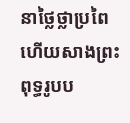នាថ្លៃថ្លាប្រពៃ ហើយសាងព្រះពុទ្ធរូបប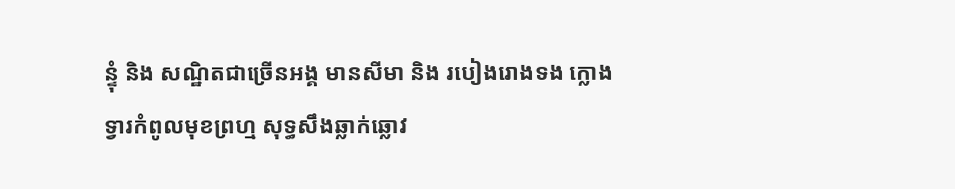ន្ទុំ និង សណ្ឋិតជាច្រើនអង្គ មានសីមា និង របៀងរោងទង ក្លោងទ្វារកំពូលមុខព្រហ្ម សុទ្ធសឹងឆ្លាក់ឆ្លោវ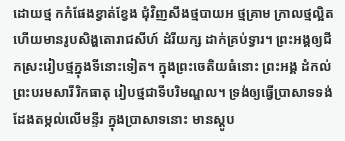ដោយថ្ម កកំផែងខ្វាត់ខ្វែង ជុំវិញសឹងថ្មបាយអ ថ្មគ្រាម ក្រាលថ្មល្អិត ហើយមានរូបសិង្ហតោរាជសីហ៍ ដំរីយក្ស ដាក់គ្រប់ទ្វារ។ ព្រះអង្គឲ្យជីកស្រះរៀបថ្មក្នុងទីនោះទៀត។ ក្នុងព្រះចេតិយធំនោះ ព្រះអង្គ ដំកល់ព្រះបរមសារីរិកធាតុ រៀបថ្មជាទីបរិមណ្ឌល។ ទ្រង់ឲ្យធ្វើប្រាសាទទង់ដែងតម្កល់លើមន្ទីរ ក្នុងប្រាសាទនោះ មានស្តូប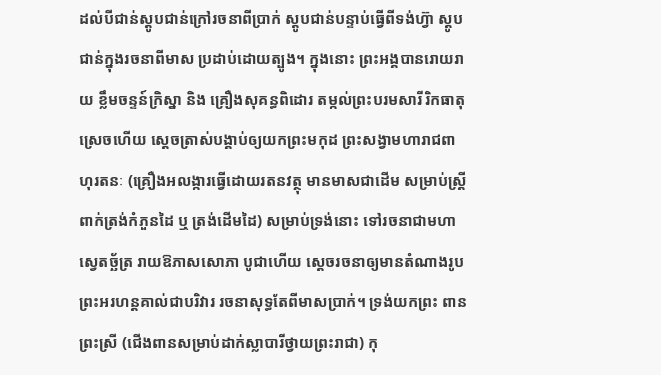ដល់បីជាន់ស្តូបជាន់ក្រៅរចនាពីប្រាក់ ស្តូបជាន់បន្ទាប់ធ្វើពីទង់ហ៊្វា ស្តូបជាន់ក្នុងរចនាពីមាស ប្រដាប់ដោយត្បូង។ ក្នុងនោះ ព្រះអង្គបានរោយរាយ ខ្លឹមចន្ទន៍ក្រិស្នា និង គ្រឿងសុគន្ធពិដោរ តម្កល់ព្រះបរមសារីរិកធាតុស្រេចហើយ ស្ដេចត្រាស់បង្គាប់ឲ្យយកព្រះមកុដ ព្រះសង្វាមហារាជពាហុរតនៈ (គ្រឿងអលង្ការធ្វើដោយរតនវត្ថុ មានមាសជាដើម សម្រាប់ស្ត្រីពាក់ត្រង់កំភួនដៃ ឬ ត្រង់ដើមដៃ) សម្រាប់ទ្រង់នោះ ទៅរចនាជាមហាស្វេតច្ឆ័ត្រ រាយឱភាសសោភា បូជាហើយ ស្ដេចរចនាឲ្យមានតំណាងរូប ព្រះអរហន្តគាល់ជាបរិវារ រចនាសុទ្ធតែពីមាសប្រាក់។ ទ្រង់យកព្រះ ពានព្រះស្រី (ជើងពានសម្រាប់ដាក់ស្លាបារីថ្វាយព្រះរាជា) កុ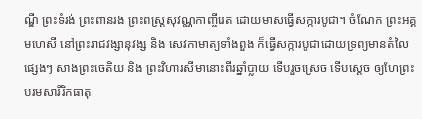ណ្ឌី ព្រះទំរង់ ព្រះពានរង ព្រះពស្ត្រសុវណ្ណកាញ្ចីរេត ដោយមាសធ្វើសក្ការបូជា។ ចំណែក ព្រះអគ្គមហេសី នៅព្រះរាជវង្សានុវង្ស និង សេវកាមាត្យទាំងពួង ក៏ធ្វើសក្ការបូជាដោយទ្រព្យមានតំលៃផ្សេងៗ សាងព្រះចេតិយ និង ព្រះវិហារសីមានោះពីរឆ្នាំប្លាយ ទើបរួចស្រេច ទើបស្ដេច ឲ្យហែព្រះបរមសារីរិកធាតុ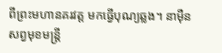ពីព្រះមហានគរវត្ត មកធ្វើបុណ្យឆ្លង។ នាម៉ឺនសព្វមុខមន្ត្រី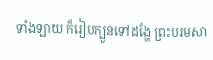ទាំងឡាយ ក៏រៀបក្បួនទៅដង្ហែ ព្រះបរមសា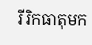រីរិកធាតុមក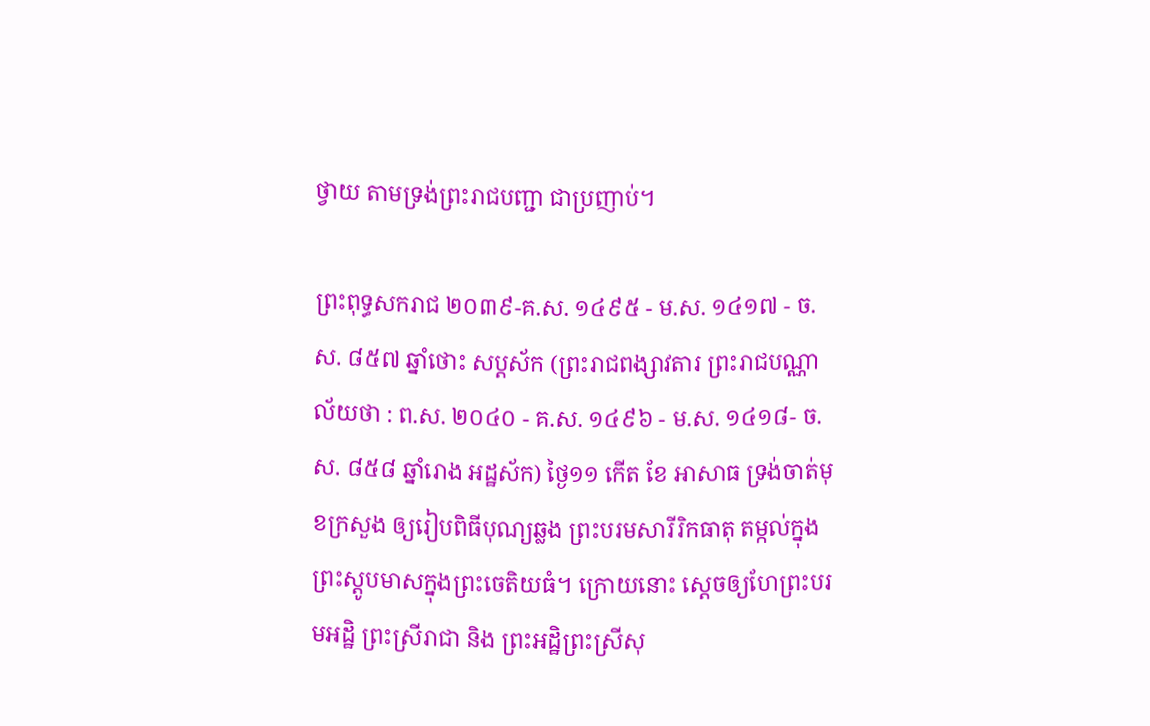ថ្វាយ តាមទ្រង់ព្រះរាជបញ្ជា ជាប្រញាប់។

ព្រះពុទ្ធសករាជ ២០៣៩-គ.ស. ១៤៩៥ - ម.ស. ១៤១៧ - ច.ស. ៨៥៧ ឆ្នាំថោះ សប្តស័ក (ព្រះរាជពង្សាវតារ ព្រះរាជបណ្ណាល័យថា : ព.ស. ២០៤០ - គ.ស. ១៤៩៦ - ម.ស. ១៤១៨- ច.ស. ៨៥៨ ឆ្នាំរោង អដ្ឋស័ក) ថ្ងៃ១១ កើត ខែ អាសាធ ទ្រង់ចាត់មុខក្រសួង ឲ្យរៀបពិធីបុណ្យឆ្លង ព្រះបរមសារីរិកធាតុ តម្កល់ក្នុងព្រះស្តូបមាសក្នុងព្រះចេតិយធំ។ ក្រោយនោះ ស្ដេចឲ្យហែព្រះបរមអដ្ឋិ ព្រះស្រីរាជា និង ព្រះអដ្ឋិព្រះស្រីសុ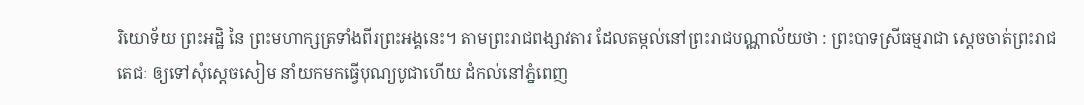រិយោទ័យ ព្រះអដ្ឋិ នៃ ព្រះមហាក្សត្រទាំងពីរព្រះអង្គនេះ។ តាមព្រះរាជពង្សាវតារ ដែលតម្កល់នៅព្រះរាជបណ្ណាល័យថា : ព្រះបាទស្រីធម្មរាជា ស្ដេចចាត់ព្រះរាជតេជៈ ឲ្យទៅសុំស្ដេចសៀម នាំយកមកធ្វើបុណ្យបូជាហើយ ដំកល់នៅភ្នំពេញ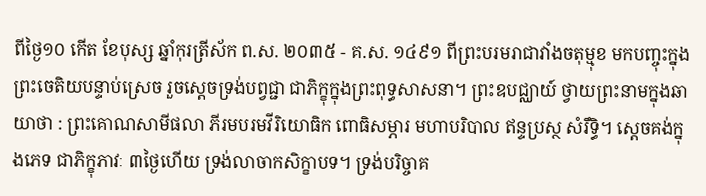ពីថ្ងៃ១០ កើត ខែបុស្ស ឆ្នាំកុរត្រីស័ក ព.ស. ២០៣៥ - គ.ស. ១៤៩១ ពីព្រះបរមរាជាវាំងចតុម្មុខ មកបញ្ចុះក្នុងព្រះចេតិយបន្ទាប់ស្រេច រួចស្ដេចទ្រង់បព្វជ្ជា ជាភិក្ខុក្នុងព្រះពុទ្ធសាសនា។ ព្រះឧបជ្ឈាយ៍ ថ្វាយព្រះនាមក្នុងឆាយាថា : ព្រះគោណសាមីផលា ភីរមបរមវីរិយោធិក ពោធិសម្ភារ មហាបរិបាល ឥន្ទប្រស្ថ សំរឹទ្ធិ។ ស្ដេចគង់ក្នុងភេទ ជាភិក្ខុភាវៈ ៣ថ្ងៃហើយ ទ្រង់លាចាកសិក្ខាបទ។ ទ្រង់បរិច្ចាគ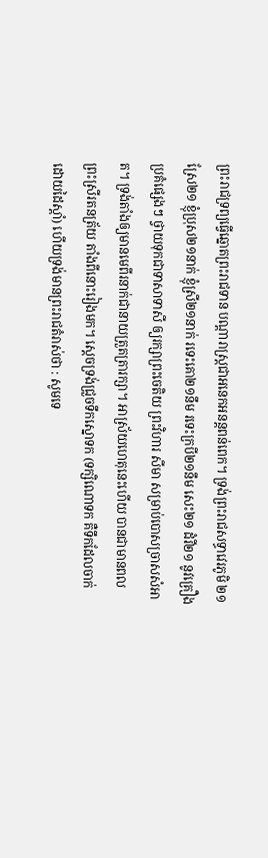ព្រះរាជទ្រព្យធ្វើឆ្នោតព្រះរាជទាន បណ្ដារាស្ត្រជាអនេកអនន្តពន់ពេក។ ទ្រង់ព្រះរាជសទ្ធាវេរភូមិ ២១ ស្រែ២១ ខ្ញុំប្រុស២១នាក់ ខ្ញុំស្រី២១នាក់ រទេះគោ២១នឹម រទេះក្របី២១នឹម សេះ២១ ដំរី២១ នូវគ្រឿងប្រគំផ្សេងៗ ថ្វាយទុកជាទាសាទាសី ឲ្យរក្សាព្រះចេតិយ ព្រះវិហារ សីមា សម្រាប់បោសច្រាសសំអាត។ ទ្រង់តាំងឲ្យមានមេពីរនាក់ជានាយត្រួតត្រារក្សា។ អាស្រ័យហេតុនេះហើយ បានជាមានពលព្រះស្រីរតនត្រ័យ តាំងពីនោះរៀងមក។ ស្ដេចទ្រង់ជ្រួចទឹកស្នោទក (ទក្សិណោទក គឺទឹកដែលចាក់ដោយដៃស្ដាំ) ហើយទ្រង់មានព្រះរាជតំរាស់ថា : សូមទេ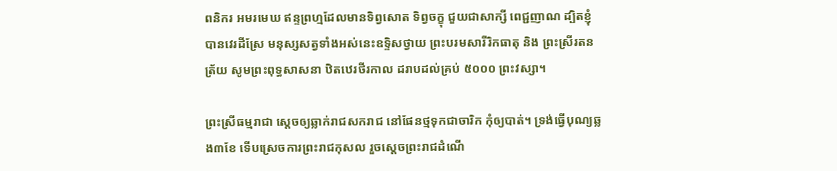ពនិករ អមរមេឃ ឥន្ទព្រហ្មដែលមានទិព្វសោត ទិព្វចក្ខុ ជួយជាសាក្សី ពេជ្ជញាណ ដ្បិតខ្ញុំបានវេរដីស្រែ មនុស្សសត្វទាំងអស់នេះឧទ្ទិសថ្វាយ ព្រះបរមសារីរិកធាតុ និង ព្រះស្រីរតនត្រ័យ សូមព្រះពុទ្ធសាសនា ឋិតឋេរថីរកាល ដរាបដល់គ្រប់ ៥០០០ ព្រះវស្សា។

ព្រះស្រីធម្មរាជា ស្ដេចឲ្យឆ្លាក់រាជសករាជ នៅផែនថ្មទុកជាចារិក កុំឲ្យបាត់។ ទ្រង់ធ្វើបុណ្យឆ្លង៣ខែ ទើបស្រេចការព្រះរាជកុសល រួចស្ដេចព្រះរាជដំណើ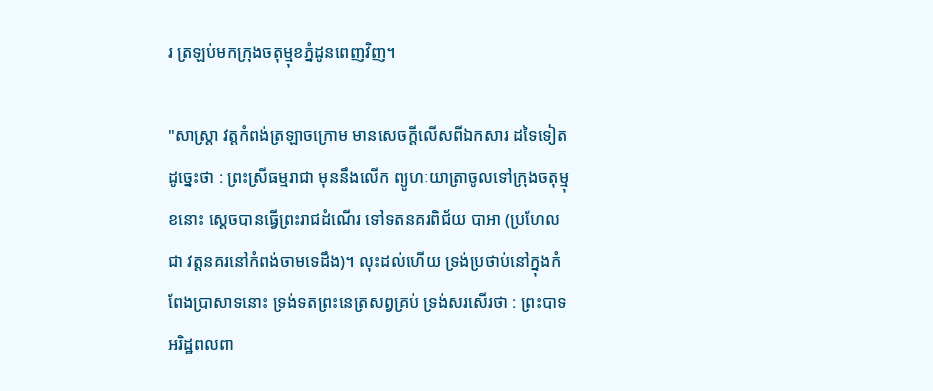រ ត្រឡប់មកក្រុងចតុម្មុខភ្នំដូនពេញវិញ។

"សាស្ត្រា វត្តកំពង់ត្រឡាចក្រោម មានសេចក្ដីលើសពីឯកសារ ដទៃទៀតដូច្នេះថា : ព្រះស្រីធម្មរាជា មុននឹងលើក ព្យូហៈយាត្រាចូលទៅក្រុងចតុម្មុខនោះ ស្ដេចបានធ្វើព្រះរាជដំណើរ ទៅទតនគរពិជ័យ បាអា (ប្រហែលជា វត្តនគរនៅកំពង់ចាមទេដឹង)។ លុះដល់ហើយ ទ្រង់ប្រថាប់នៅក្នុងកំពែងប្រាសាទនោះ ទ្រង់ទតព្រះនេត្រសព្វគ្រប់ ទ្រង់សរសើរថា : ព្រះបាទអរិដ្ឋពលពា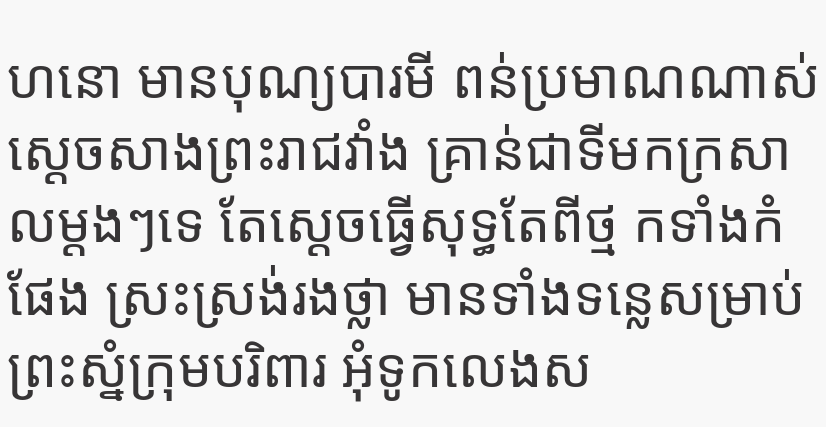ហនោ មានបុណ្យបារមី ពន់ប្រមាណណាស់ ស្ដេចសាងព្រះរាជវាំង គ្រាន់ជាទីមកក្រសាលម្ដងៗទេ តែស្ដេចធ្វើសុទ្ធតែពីថ្ម កទាំងកំផែង ស្រះស្រង់រងថ្លា មានទាំងទន្លេសម្រាប់ ព្រះស្នំក្រុមបរិពារ អុំទូកលេងស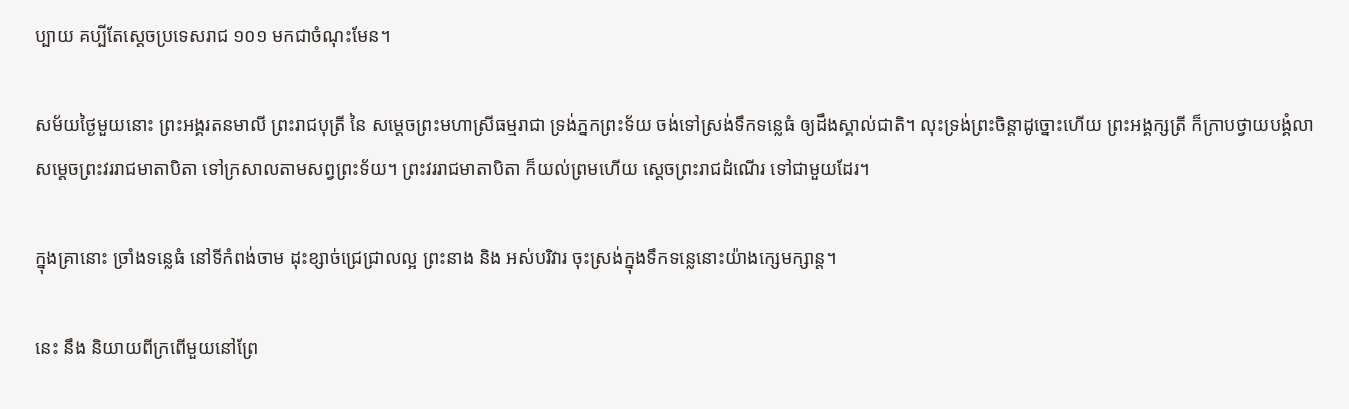ប្បាយ គប្បីតែស្ដេចប្រទេសរាជ ១០១ មកជាចំណុះមែន។

សម័យថ្ងៃមួយនោះ ព្រះអង្គរតនមាលី ព្រះរាជបុត្រី នៃ សម្ដេចព្រះមហាស្រីធម្មរាជា ទ្រង់ភ្នកព្រះទ័យ ចង់ទៅស្រង់ទឹកទន្លេធំ ឲ្យដឹងស្គាល់ជាតិ។ លុះទ្រង់ព្រះចិន្តាដូច្នោះហើយ ព្រះអង្គក្សត្រី ក៏ក្រាបថ្វាយបង្គំលា សម្ដេចព្រះវររាជមាតាបិតា ទៅក្រសាលតាមសព្វព្រះទ័យ។ ព្រះវររាជមាតាបិតា ក៏យល់ព្រមហើយ ស្ដេចព្រះរាជដំណើរ ទៅជាមួយដែរ។

ក្នុងគ្រានោះ ច្រាំងទន្លេធំ នៅទីកំពង់ចាម ដុះខ្សាច់ជ្រេជ្រាលល្អ ព្រះនាង និង អស់បរិវារ ចុះស្រង់ក្នុងទឹកទន្លេនោះយ៉ាងក្សេមក្សាន្ត។

នេះ នឹង និយាយពីក្រពើមួយនៅព្រែ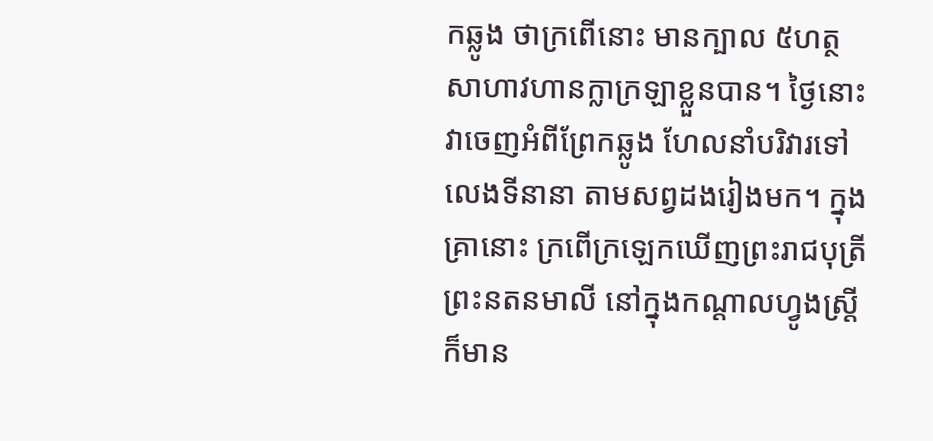កឆ្លូង ថាក្រពើនោះ មានក្បាល ៥ហត្ថ សាហាវហានក្លាក្រឡាខ្លួនបាន។ ថ្ងៃនោះ វាចេញអំពីព្រែកឆ្លូង ហែលនាំបរិវារទៅលេងទីនានា តាមសព្វដងរៀងមក។ ក្នុងគ្រានោះ ក្រពើក្រឡេកឃើញព្រះរាជបុត្រី ព្រះនតនមាលី នៅក្នុងកណ្ដាលហ្វូងស្ត្រី ក៏មាន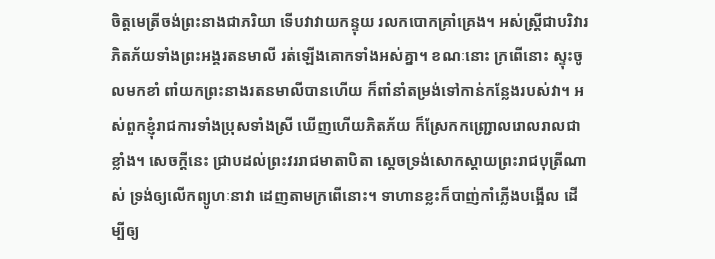ចិត្តមេត្រីចង់ព្រះនាងជាភរិយា ទើបវាវាយកន្ទុយ រលកបោកគ្រាំគ្រេង។ អស់ស្ត្រីជាបរិវារ ភិតភ័យទាំងព្រះអង្គរតនមាលី រត់ឡើងគោកទាំងអស់គ្នា។ ខណៈនោះ ក្រពើនោះ ស្ទុះចូលមកខាំ ពាំយកព្រះនាងរតនមាលីបានហើយ ក៏ពាំនាំតម្រង់ទៅកាន់កន្លែងរបស់វា។ អស់ពួកខ្ញុំរាជការទាំងប្រុសទាំងស្រី ឃើញហើយភិតភ័យ ក៏ស្រែកកញ្ជ្រោលរោលរាលជាខ្លាំង។ សេចក្ដីនេះ ជ្រាបដល់ព្រះវររាជមាតាបិតា ស្ដេចទ្រង់សោកស្ដាយព្រះរាជបុត្រីណាស់ ទ្រង់ឲ្យលើកព្យូហៈនាវា ដេញតាមក្រពើនោះ។ ទាហានខ្លះក៏បាញ់កាំភ្លើងបង្អើល ដើម្បីឲ្យ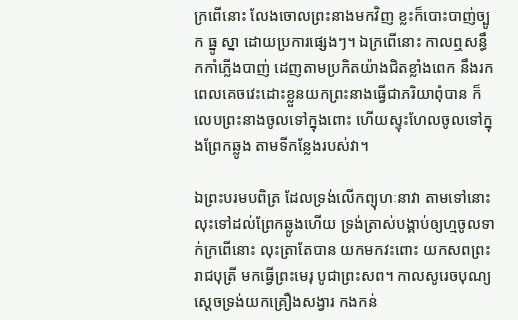ក្រពើនោះ លែងចោលព្រះនាងមកវិញ ខ្លះក៏បោះបាញ់ច្បូក ធ្នូ ស្នា ដោយប្រការផ្សេងៗ។ ឯក្រពើនោះ កាលឮសន្ធឹកកាំភ្លើងបាញ់ ដេញតាមប្រកិតយ៉ាងជិតខ្លាំងពេក នឹងរកពេលគេចវេះដោះខ្លួនយកព្រះនាងធ្វើជាភរិយាពុំបាន ក៏លេបព្រះនាងចូលទៅក្នុងពោះ ហើយស្ទុះហែលចូលទៅក្នុងព្រែកឆ្លូង តាមទីកន្លែងរបស់វា។

ឯព្រះបរមបពិត្រ ដែលទ្រង់លើកព្យុហៈនាវា តាមទៅនោះ លុះទៅដល់ព្រែកឆ្លូងហើយ ទ្រង់ត្រាស់បង្គាប់ឲ្យហ្មចូលទាក់ក្រពើនោះ លុះត្រាតែបាន យកមកវះពោះ យកសពព្រះរាជបុត្រី មកធ្វើព្រះមេរុ បូជាព្រះសព។ កាលសូរេចបុណ្យ ស្ដេចទ្រង់យកគ្រឿងសង្វារ កងកន់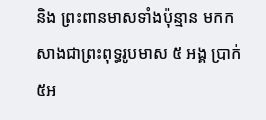និង ព្រះពានមាសទាំងប៉ុន្មាន មកកសាងជាព្រះពុទ្ធរូបមាស ៥ អង្គ ប្រាក់ ៥អ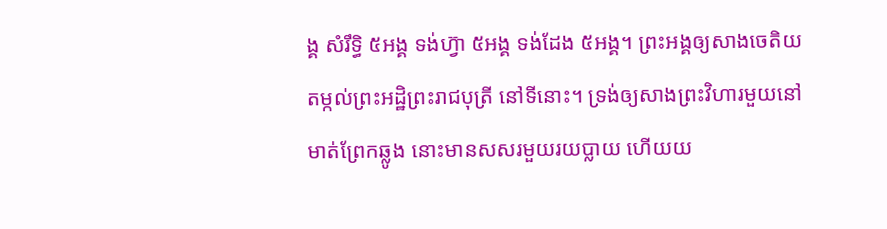ង្គ សំរឹទ្ធិ ៥អង្គ ទង់ហ៊្វា ៥អង្គ ទង់ដែង ៥អង្គ។ ព្រះអង្គឲ្យសាងចេតិយ តម្កល់ព្រះអដ្ឋិព្រះរាជបុត្រី នៅទីនោះ។ ទ្រង់ឲ្យសាងព្រះវិហារមួយនៅមាត់ព្រែកឆ្លូង នោះមានសសរមួយរយប្លាយ ហើយយ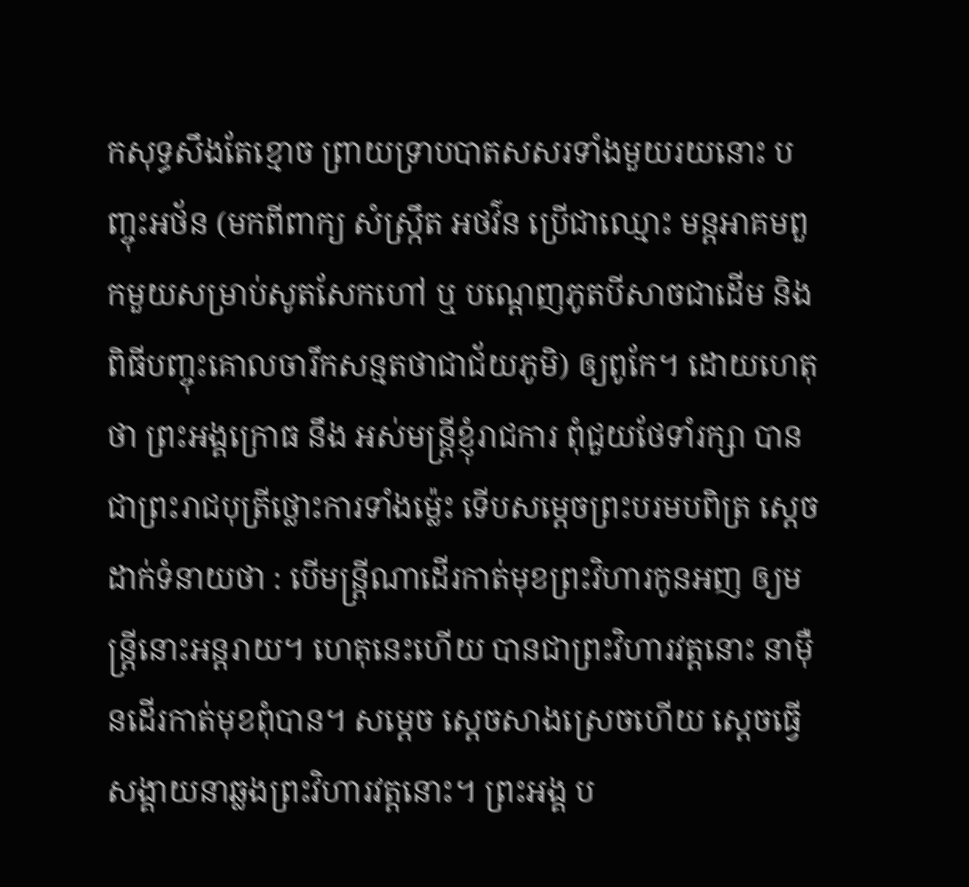កសុទ្ធសឹងតែខ្មោច ព្រាយទ្រាបបាតសសរទាំងមួយរយនោះ បញ្ចុះអថ័ន (មកពីពាក្យ សំស្ក្រឹត អថវ៌ន ប្រើជាឈ្មោះ មន្តអាគមពួកមួយសម្រាប់សូតសែកហៅ ឬ បណ្ដេញភូតបីសាចជាដើម និង ពិធីបញ្ចុះគោលចារឹកសន្មតថាជាជ័យភូមិ) ឲ្យពូកែ។ ដោយហេតុថា ព្រះអង្គក្រោធ នឹង អស់មន្ត្រីខ្ញុំរាជការ ពុំជួយថែទាំរក្សា បានជាព្រះរាជបុត្រីថ្លោះការទាំងម៉្លេះ ទើបសម្ដេចព្រះបរមបពិត្រ ស្ដេចដាក់ទំនាយថា : បើមន្ត្រីណាដើរកាត់មុខព្រះវិហារកូនអញ ឲ្យមន្ត្រីនោះអន្តរាយ។ ហេតុនេះហើយ បានជាព្រះវិហារវត្តនោះ នាម៉ឺនដើរកាត់មុខពុំបាន។ សម្ដេច ស្ដេចសាងស្រេចហើយ ស្ដេចធ្វើសង្គាយនាឆ្លងព្រះវិហារវត្តនោះ។ ព្រះអង្គ ប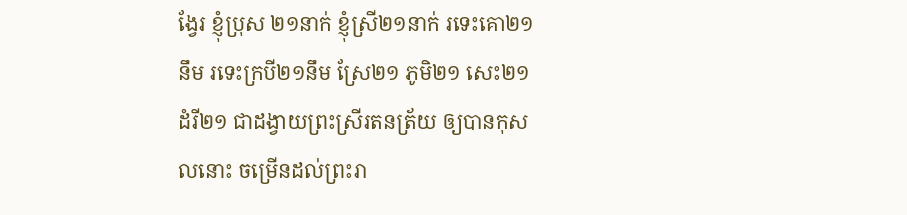ង្វែរ ខ្ញុំប្រុស ២១នាក់ ខ្ញុំស្រី២១នាក់ រទេះគោ២១នឹម រទេះក្របី២១នឹម ស្រែ២១ ភូមិ២១ សេះ២១ ដំរី២១ ជាដង្វាយព្រះស្រីរតនត្រ័យ ឲ្យបានកុសលនោះ ចម្រើនដល់ព្រះរា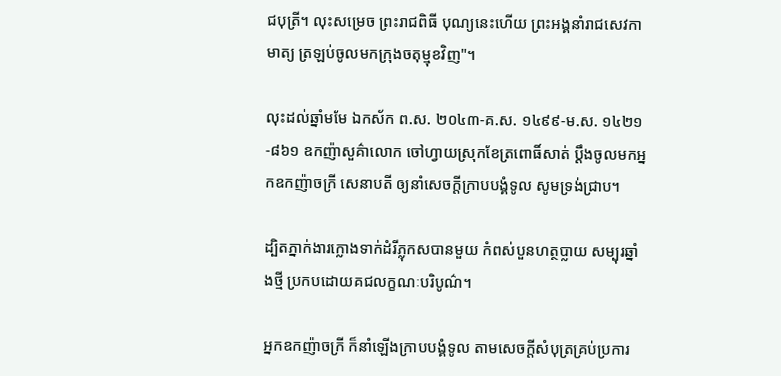ជបុត្រី។ លុះសម្រេច ព្រះរាជពិធី បុណ្យនេះហើយ ព្រះអង្គនាំរាជសេវកាមាត្យ ត្រឡប់ចូលមកក្រុងចតុម្មុខវិញ"។

លុះដល់ឆ្នាំមមែ ឯកស័ក ព.ស. ២០៤៣-គ.ស. ១៤៩៩-ម.ស. ១៤២១-៨៦១ ឧកញ៉ាសួគ៌ាលោក ចៅហ្វាយស្រុកខែត្រពោធិ៍សាត់ ប្ដឹងចូលមកអ្នកឧកញ៉ាចក្រី សេនាបតី ឲ្យនាំសេចក្ដីក្រាបបង្គំទូល សូមទ្រង់ជ្រាប។

ដ្បិតភ្នាក់ងារក្លោងទាក់ដំរីភ្លុកសបានមួយ កំពស់បួនហត្ថប្លាយ សម្បុរឆ្នាំងថ្មី ប្រកបដោយគជលក្ខណៈបរិបូណ៌។

អ្នកឧកញ៉ាចក្រី ក៏នាំឡើងក្រាបបង្គំទូល តាមសេចក្ដីសំបុត្រគ្រប់ប្រការ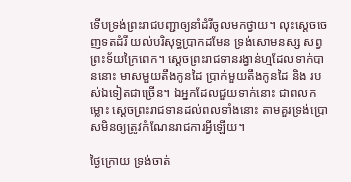ទើបទ្រង់ព្រះរាជបញ្ជាឲ្យនាំដំរីចូលមកថ្វាយ។ លុះស្ដេចចេញទតដំរី យល់បរិសុទ្ធប្រាកដមែន ទ្រង់សោមនស្ស សព្វព្រះទ័យក្រៃពេក។ ស្ដេចព្រះរាជទានរង្វាន់ហ្មដែលទាក់បាននោះ មាសមួយតឹងកូនដៃ ប្រាក់មួយតឹងកូនដៃ និង របស់ឯទៀតជាច្រើន។ ឯអ្នកដែលជួយទាក់នោះ ជាពលកម្លោះ ស្ដេចព្រះរាជទានដល់ពលទាំងនោះ តាមគួរទ្រង់ប្រោសមិនឲ្យត្រូវកំណែនរាជការអ្វីឡើយ។

ថ្ងៃក្រោយ ទ្រង់ចាត់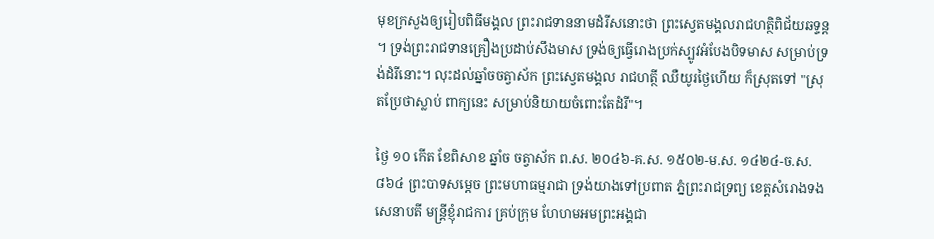មុខក្រសួងឲ្យរៀបពិធីមង្គល ព្រះរាជទាននាមដំរីសនោះថា ព្រះស្វេតមង្គលរាជហត្ថិពិជ័យឆទ្ទន្ត។ ទ្រង់ព្រះរាជទានគ្រឿងប្រដាប់សឹងមាស ទ្រង់ឲ្យធ្វើរោងប្រក់ស្បូវអំបែងបិទមាស សម្រាប់ទ្រង់ដំរីនោះ។ លុះដល់ឆ្នាំចចត្វាស័ក ព្រះស្វេតមង្គល រាជហត្ថី ឈឺយូរថ្ងៃហើយ ក៏ស្រុតទៅ "ស្រុតប្រែថាស្លាប់ ពាក្យនេះ សម្រាប់និយាយចំពោះតែដំរី"។

ថ្ងៃ ១០ កើត ខែពិសាខ ឆ្នាំច ចត្វាស័ក ព.ស. ២០៤៦-គ.ស. ១៥០២-ម.ស. ១៤២៤-ច.ស. ៨៦៤ ព្រះបាទសម្ដេច ព្រះមហាធម្មរាជា ទ្រង់យាងទៅប្រពាត ភ្នំព្រះរាជទ្រព្យ ខេត្តសំរោងទង សេនាបតី មន្ត្រីខ្ញុំរាជការ គ្រប់ក្រុម ហែហមអមព្រះអង្គជា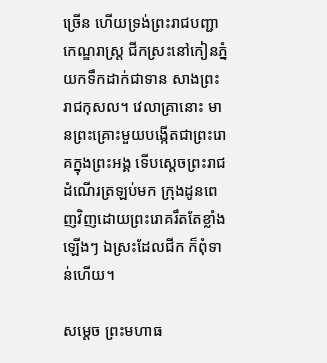ច្រើន ហើយទ្រង់ព្រះរាជបញ្ជាកេណ្ឌរាស្ត្រ ជីកស្រះនៅកៀនភ្នំ យកទឹកដាក់ជាទាន សាងព្រះរាជកុសល។ វេលាគ្រានោះ មានព្រះគ្រោះមួយបង្កើតជាព្រះរោគក្នុងព្រះអង្គ ទើបស្ដេចព្រះរាជដំណើរត្រឡប់មក ក្រុងដូនពេញវិញដោយព្រះរោគរឹតតែខ្លាំងឡើងៗ ឯស្រះដែលជីក ក៏ពុំទាន់ហើយ។

សម្ដេច ព្រះមហាធ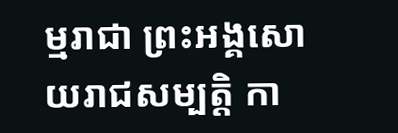ម្មរាជា ព្រះអង្គសោយរាជសម្បត្តិ កា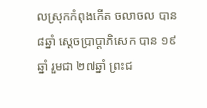លស្រុកកំពុងកើត ចលាចល បាន ៨ឆ្នាំ ស្ដេចប្រាប្ដាភិសេក បាន ១៩ឆ្នាំ រួមជា ២៧ឆ្នាំ ព្រះជ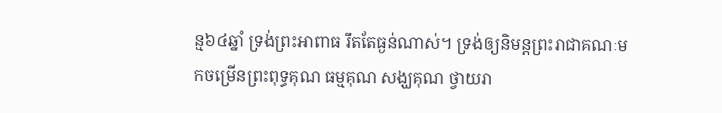ន្ម៦៤ឆ្នាំ ទ្រង់ព្រះអាពាធ រឹតតែធ្ងន់ណាស់។ ទ្រង់ឲ្យនិមន្តព្រះរាជាគណៈមកចម្រើនព្រះពុទ្ធគុណ ធម្មគុណ សង្ឃគុណ ថ្វាយរា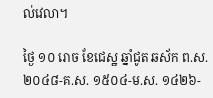ល់វេលា។

ថ្ងៃ ១០ រោច ខែជេស្ឋ ឆ្នាំជូត ឆស័ក ព.ស. ២០៤៨-គ.ស. ១៥០៤-ម.ស. ១៤២៦-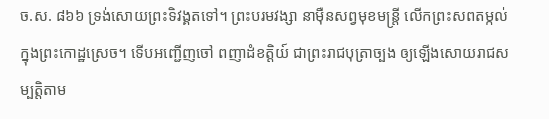ច.ស. ៨៦៦ ទ្រង់សោយព្រះទិវង្គតទៅ។ ព្រះបរមវង្សា នាម៉ឺនសព្វមុខមន្ត្រី លើកព្រះសពតម្កល់ក្នុងព្រះកោដ្ឋស្រេច។ ទើបអញ្ជើញចៅ ពញាដំខត្តិយ៍ ជាព្រះរាជបុត្រាច្បង ឲ្យឡើងសោយរាជសម្បត្តិតាម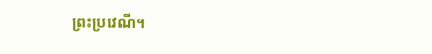ព្រះប្រវេណី។